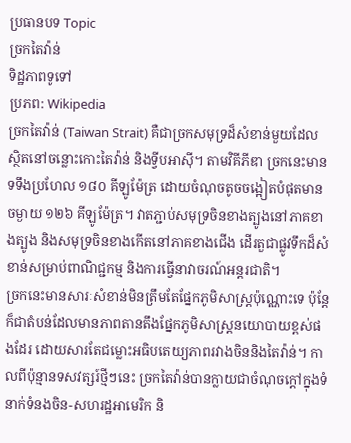ប្រធានបទ Topic
ច្រកតៃវ៉ាន់
ទិដ្ឋភាពទូទៅ
ប្រភព: Wikipedia
ច្រកតៃវ៉ាន់ (Taiwan Strait) គឺជាច្រកសមុទ្រដ៏សំខាន់មួយដែលស្ថិតនៅចន្លោះកោះតៃវ៉ាន់ និងទ្វីបអាស៊ី។ តាមវិគីភីឌា ច្រកនេះមានទទឹងប្រហែល ១៨០ គីឡូម៉ែត្រ ដោយចំណុចតូចចង្អៀតបំផុតមានចម្ងាយ ១២៦ គីឡូម៉ែត្រ។ វាតភ្ជាប់សមុទ្រចិនខាងត្បូងនៅភាគខាងត្បូង និងសមុទ្រចិនខាងកើតនៅភាគខាងជើង ដើរតួជាផ្លូវទឹកដ៏សំខាន់សម្រាប់ពាណិជ្ជកម្ម និងការធ្វើនាវាចរណ៍អន្តរជាតិ។
ច្រកនេះមានសារៈសំខាន់មិនត្រឹមតែផ្នែកភូមិសាស្ត្រប៉ុណ្ណោះទេ ប៉ុន្តែក៏ជាតំបន់ដែលមានភាពតានតឹងផ្នែកភូមិសាស្ត្រនយោបាយខ្ពស់ផងដែរ ដោយសារតែជម្លោះអធិបតេយ្យភាពរវាងចិននិងតៃវ៉ាន់។ កាលពីប៉ុន្មានទសវត្សរ៍ថ្មីៗនេះ ច្រកតៃវ៉ាន់បានក្លាយជាចំណុចក្តៅក្នុងទំនាក់ទំនងចិន-សហរដ្ឋអាមេរិក និ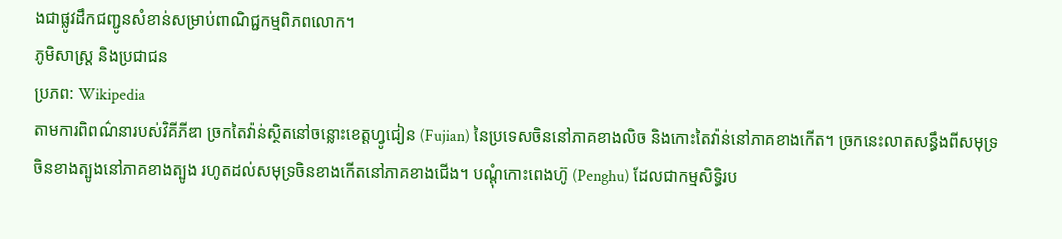ងជាផ្លូវដឹកជញ្ជូនសំខាន់សម្រាប់ពាណិជ្ជកម្មពិភពលោក។
ភូមិសាស្ត្រ និងប្រជាជន
ប្រភព: Wikipedia
តាមការពិពណ៌នារបស់វិគីភីឌា ច្រកតៃវ៉ាន់ស្ថិតនៅចន្លោះខេត្តហ្វូជៀន (Fujian) នៃប្រទេសចិននៅភាគខាងលិច និងកោះតៃវ៉ាន់នៅភាគខាងកើត។ ច្រកនេះលាតសន្ធឹងពីសមុទ្រចិនខាងត្បូងនៅភាគខាងត្បូង រហូតដល់សមុទ្រចិនខាងកើតនៅភាគខាងជើង។ បណ្ដុំកោះពេងហ៊ូ (Penghu) ដែលជាកម្មសិទ្ធិរប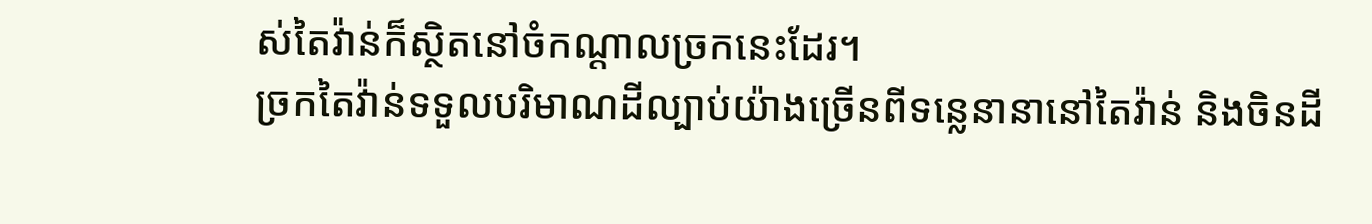ស់តៃវ៉ាន់ក៏ស្ថិតនៅចំកណ្ដាលច្រកនេះដែរ។
ច្រកតៃវ៉ាន់ទទួលបរិមាណដីល្បាប់យ៉ាងច្រើនពីទន្លេនានានៅតៃវ៉ាន់ និងចិនដី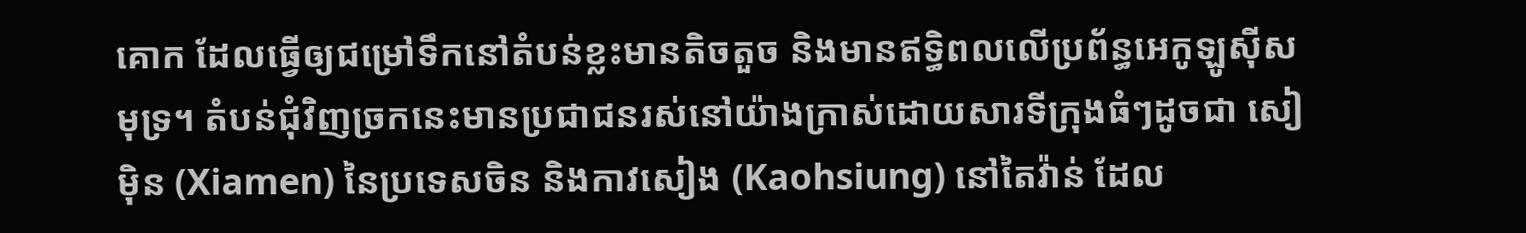គោក ដែលធ្វើឲ្យជម្រៅទឹកនៅតំបន់ខ្លះមានតិចតួច និងមានឥទ្ធិពលលើប្រព័ន្ធអេកូឡូស៊ីសមុទ្រ។ តំបន់ជុំវិញច្រកនេះមានប្រជាជនរស់នៅយ៉ាងក្រាស់ដោយសារទីក្រុងធំៗដូចជា សៀម៉ិន (Xiamen) នៃប្រទេសចិន និងកាវសៀង (Kaohsiung) នៅតៃវ៉ាន់ ដែល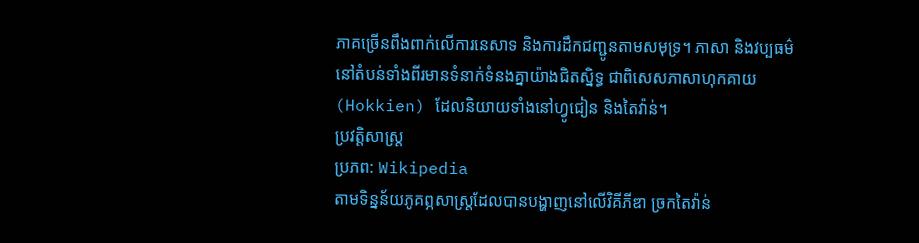ភាគច្រើនពឹងពាក់លើការនេសាទ និងការដឹកជញ្ជូនតាមសមុទ្រ។ ភាសា និងវប្បធម៌នៅតំបន់ទាំងពីរមានទំនាក់ទំនងគ្នាយ៉ាងជិតស្និទ្ធ ជាពិសេសភាសាហុកគាយ (Hokkien) ដែលនិយាយទាំងនៅហ្វូជៀន និងតៃវ៉ាន់។
ប្រវត្តិសាស្ត្រ
ប្រភព: Wikipedia
តាមទិន្នន័យភូគព្ភសាស្ត្រដែលបានបង្ហាញនៅលើវិគីភីឌា ច្រកតៃវ៉ាន់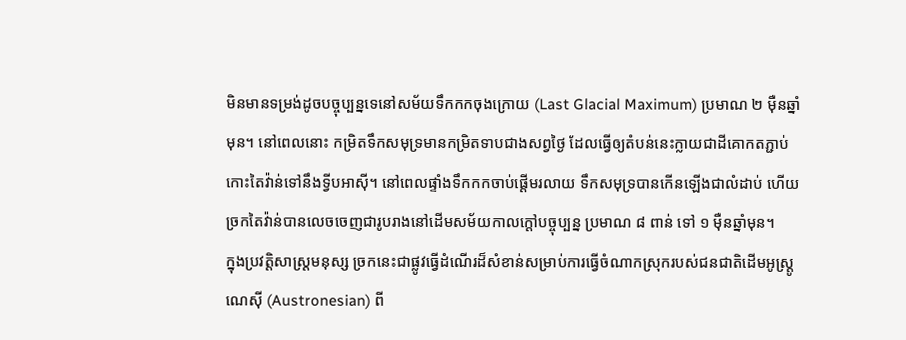មិនមានទម្រង់ដូចបច្ចុប្បន្នទេនៅសម័យទឹកកកចុងក្រោយ (Last Glacial Maximum) ប្រមាណ ២ ម៉ឺនឆ្នាំមុន។ នៅពេលនោះ កម្រិតទឹកសមុទ្រមានកម្រិតទាបជាងសព្វថ្ងៃ ដែលធ្វើឲ្យតំបន់នេះក្លាយជាដីគោកតភ្ជាប់កោះតៃវ៉ាន់ទៅនឹងទ្វីបអាស៊ី។ នៅពេលផ្ទាំងទឹកកកចាប់ផ្ដើមរលាយ ទឹកសមុទ្របានកើនឡើងជាលំដាប់ ហើយច្រកតៃវ៉ាន់បានលេចចេញជារូបរាងនៅដើមសម័យកាលក្តៅបច្ចុប្បន្ន ប្រមាណ ៨ ពាន់ ទៅ ១ ម៉ឺនឆ្នាំមុន។
ក្នុងប្រវត្តិសាស្ត្រមនុស្ស ច្រកនេះជាផ្លូវធ្វើដំណើរដ៏សំខាន់សម្រាប់ការធ្វើចំណាកស្រុករបស់ជនជាតិដើមអូស្ត្រូណេស៊ី (Austronesian) ពី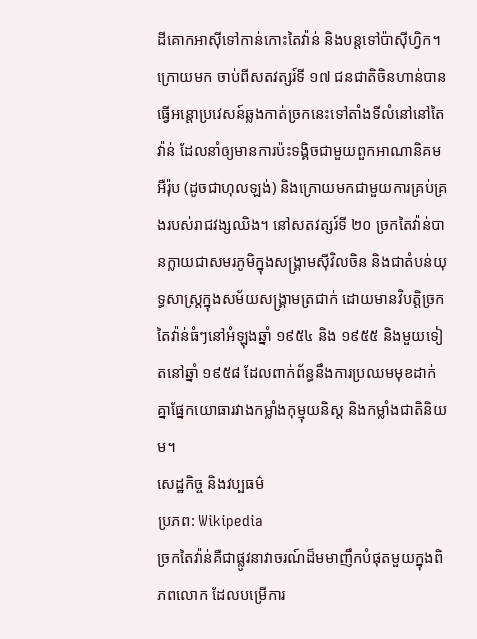ដីគោកអាស៊ីទៅកាន់កោះតៃវ៉ាន់ និងបន្តទៅប៉ាស៊ីហ្វិក។ ក្រោយមក ចាប់ពីសតវត្សរ៍ទី ១៧ ជនជាតិចិនហាន់បានធ្វើអន្តោប្រវេសន៍ឆ្លងកាត់ច្រកនេះទៅតាំងទីលំនៅនៅតៃវ៉ាន់ ដែលនាំឲ្យមានការប៉ះទង្គិចជាមួយពួកអាណានិគមអឺរ៉ុប (ដូចជាហុលឡង់) និងក្រោយមកជាមួយការគ្រប់គ្រងរបស់រាជវង្សឈិង។ នៅសតវត្សរ៍ទី ២០ ច្រកតៃវ៉ាន់បានក្លាយជាសមរភូមិក្នុងសង្គ្រាមស៊ីវិលចិន និងជាតំបន់យុទ្ធសាស្ត្រក្នុងសម័យសង្គ្រាមត្រជាក់ ដោយមានវិបត្តិច្រកតៃវ៉ាន់ធំៗនៅអំឡុងឆ្នាំ ១៩៥៤ និង ១៩៥៥ និងមួយទៀតនៅឆ្នាំ ១៩៥៨ ដែលពាក់ព័ន្ធនឹងការប្រឈមមុខដាក់គ្នាផ្នែកយោធារវាងកម្លាំងកុម្មុយនិស្ត និងកម្លាំងជាតិនិយម។
សេដ្ឋកិច្ច និងវប្បធម៌
ប្រភព: Wikipedia
ច្រកតៃវ៉ាន់គឺជាផ្លូវនាវាចរណ៍ដ៏មមាញឹកបំផុតមួយក្នុងពិភពលោក ដែលបម្រើការ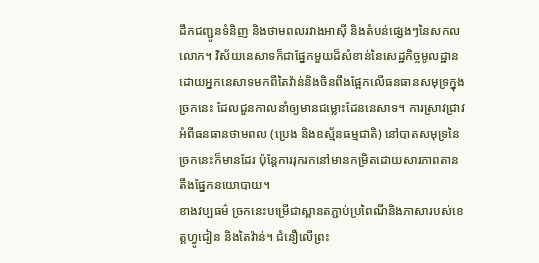ដឹកជញ្ជូនទំនិញ និងថាមពលរវាងអាស៊ី និងតំបន់ផ្សេងៗនៃសកលលោក។ វិស័យនេសាទក៏ជាផ្នែកមួយដ៏សំខាន់នៃសេដ្ឋកិច្ចមូលដ្ឋាន ដោយអ្នកនេសាទមកពីតៃវ៉ាន់និងចិនពឹងផ្អែកលើធនធានសមុទ្រក្នុងច្រកនេះ ដែលជួនកាលនាំឲ្យមានជម្លោះដែននេសាទ។ ការស្រាវជ្រាវអំពីធនធានថាមពល (ប្រេង និងឧស្ម័នធម្មជាតិ) នៅបាតសមុទ្រនៃច្រកនេះក៏មានដែរ ប៉ុន្តែការរុករកនៅមានកម្រិតដោយសារភាពតានតឹងផ្នែកនយោបាយ។
ខាងវប្បធម៌ ច្រកនេះបម្រើជាស្ពានតភ្ជាប់ប្រពៃណីនិងភាសារបស់ខេត្តហ្វូជៀន និងតៃវ៉ាន់។ ជំនឿលើព្រះ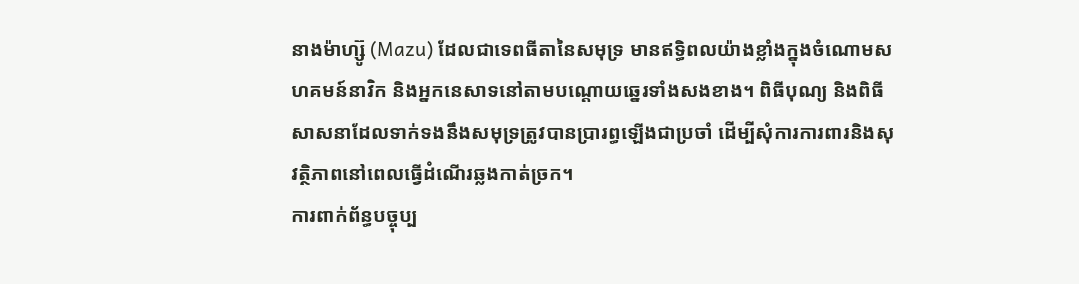នាងម៉ាហ្ស៊ូ (Mazu) ដែលជាទេពធីតានៃសមុទ្រ មានឥទ្ធិពលយ៉ាងខ្លាំងក្នុងចំណោមសហគមន៍នាវិក និងអ្នកនេសាទនៅតាមបណ្ដោយឆ្នេរទាំងសងខាង។ ពិធីបុណ្យ និងពិធីសាសនាដែលទាក់ទងនឹងសមុទ្រត្រូវបានប្រារព្ធឡើងជាប្រចាំ ដើម្បីសុំការការពារនិងសុវត្ថិភាពនៅពេលធ្វើដំណើរឆ្លងកាត់ច្រក។
ការពាក់ព័ន្ធបច្ចុប្ប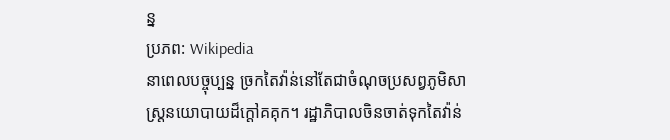ន្ន
ប្រភព: Wikipedia
នាពេលបច្ចុប្បន្ន ច្រកតៃវ៉ាន់នៅតែជាចំណុចប្រសព្វភូមិសាស្ត្រនយោបាយដ៏ក្តៅគគុក។ រដ្ឋាភិបាលចិនចាត់ទុកតៃវ៉ាន់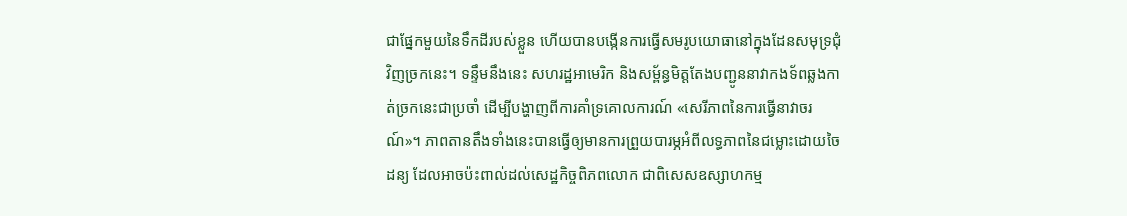ជាផ្នែកមួយនៃទឹកដីរបស់ខ្លួន ហើយបានបង្កើនការធ្វើសមរូបយោធានៅក្នុងដែនសមុទ្រជុំវិញច្រកនេះ។ ទន្ទឹមនឹងនេះ សហរដ្ឋអាមេរិក និងសម្ព័ន្ធមិត្តតែងបញ្ជូននាវាកងទ័ពឆ្លងកាត់ច្រកនេះជាប្រចាំ ដើម្បីបង្ហាញពីការគាំទ្រគោលការណ៍ «សេរីភាពនៃការធ្វើនាវាចរណ៍»។ ភាពតានតឹងទាំងនេះបានធ្វើឲ្យមានការព្រួយបារម្ភអំពីលទ្ធភាពនៃជម្លោះដោយចៃដន្យ ដែលអាចប៉ះពាល់ដល់សេដ្ឋកិច្ចពិភពលោក ជាពិសេសឧស្សាហកម្ម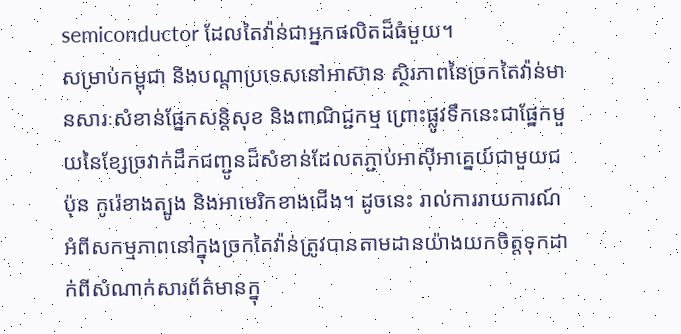semiconductor ដែលតៃវ៉ាន់ជាអ្នកផលិតដ៏ធំមួយ។
សម្រាប់កម្ពុជា និងបណ្ដាប្រទេសនៅអាស៊ាន ស្ថិរភាពនៃច្រកតៃវ៉ាន់មានសារៈសំខាន់ផ្នែកសន្តិសុខ និងពាណិជ្ជកម្ម ព្រោះផ្លូវទឹកនេះជាផ្នែកមួយនៃខ្សែច្រវាក់ដឹកជញ្ជូនដ៏សំខាន់ដែលតភ្ជាប់អាស៊ីអាគ្នេយ៍ជាមួយជប៉ុន កូរ៉េខាងត្បូង និងអាមេរិកខាងជើង។ ដូចនេះ រាល់ការរាយការណ៍អំពីសកម្មភាពនៅក្នុងច្រកតៃវ៉ាន់ត្រូវបានតាមដានយ៉ាងយកចិត្តទុកដាក់ពីសំណាក់សារព័ត៌មានក្នុ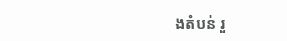ងតំបន់ រួ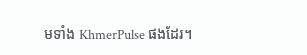មទាំង KhmerPulse ផងដែរ។